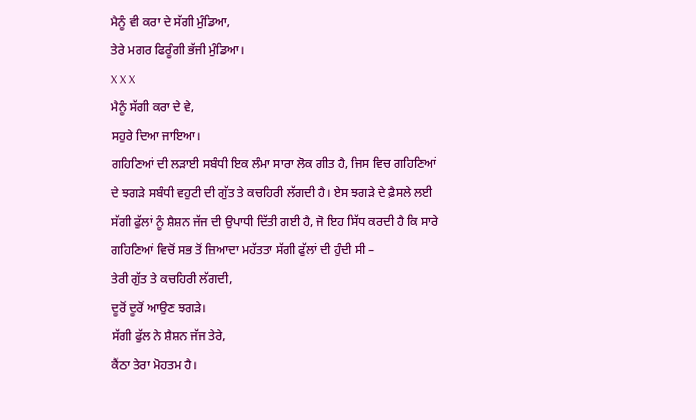ਮੈਨੂੰ ਵੀ ਕਰਾ ਦੇ ਸੱਗੀ ਮੁੰਡਿਆ,
ਤੇਰੇ ਮਗਰ ਫਿਰੂੰਗੀ ਭੱਜੀ ਮੁੰਡਿਆ।
X X X
ਮੈਨੂੰ ਸੱਗੀ ਕਰਾ ਦੇ ਵੇ,
ਸਹੁਰੇ ਦਿਆ ਜਾਇਆ।
ਗਹਿਣਿਆਂ ਦੀ ਲੜਾਈ ਸਬੰਧੀ ਇਕ ਲੰਮਾ ਸਾਰਾ ਲੋਕ ਗੀਤ ਹੈ, ਜਿਸ ਵਿਚ ਗਹਿਣਿਆਂ ਦੇ ਝਗੜੇ ਸਬੰਧੀ ਵਹੁਟੀ ਦੀ ਗੁੱਤ ਤੇ ਕਚਹਿਰੀ ਲੱਗਦੀ ਹੈ। ਏਸ ਝਗੜੇ ਦੇ ਫ਼ੈਸਲੇ ਲਈ ਸੱਗੀ ਫੁੱਲਾਂ ਨੂੰ ਸ਼ੈਸ਼ਨ ਜੱਜ ਦੀ ਉਪਾਧੀ ਦਿੱਤੀ ਗਈ ਹੈ, ਜੋ ਇਹ ਸਿੱਧ ਕਰਦੀ ਹੈ ਕਿ ਸਾਰੇ ਗਹਿਣਿਆਂ ਵਿਚੋਂ ਸਭ ਤੋਂ ਜ਼ਿਆਦਾ ਮਹੱਤਤਾ ਸੱਗੀ ਫੁੱਲਾਂ ਦੀ ਹੁੰਦੀ ਸੀ –
ਤੇਰੀ ਗੁੱਤ ਤੇ ਕਚਹਿਰੀ ਲੱਗਦੀ,
ਦੂਰੋਂ ਦੂਰੋਂ ਆਉਣ ਝਗੜੇ।
ਸੱਗੀ ਫੁੱਲ ਨੇ ਸ਼ੈਸ਼ਨ ਜੱਜ ਤੇਰੇ,
ਕੈਂਠਾ ਤੇਰਾ ਮੋਹਤਮ ਹੈ।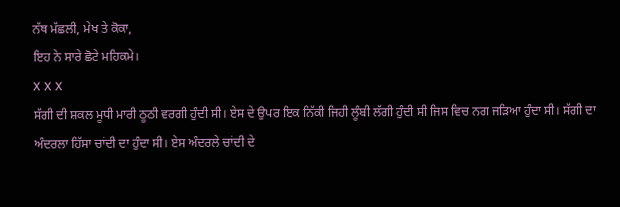ਨੱਥ ਮੱਛਲੀ, ਮੇਖ ਤੇ ਕੋਕਾ,
ਇਹ ਨੇ ਸਾਰੇ ਛੋਟੇ ਮਹਿਕਮੇ।
X X X
ਸੱਗੀ ਦੀ ਸ਼ਕਲ ਮੂਧੀ ਮਾਰੀ ਠੂਠੀ ਵਰਗੀ ਹੁੰਦੀ ਸੀ। ਏਸ ਦੇ ਉਪਰ ਇਕ ਨਿੱਕੀ ਜਿਹੀ ਲੂੰਬੀ ਲੱਗੀ ਹੁੰਦੀ ਸੀ ਜਿਸ ਵਿਚ ਨਗ ਜੜਿਆ ਹੁੰਦਾ ਸੀ। ਸੱਗੀ ਦਾ ਅੰਦਰਲਾ ਹਿੱਸਾ ਚਾਂਦੀ ਦਾ ਹੁੰਦਾ ਸੀ। ਏਸ ਅੰਦਰਲੇ ਚਾਂਦੀ ਦੇ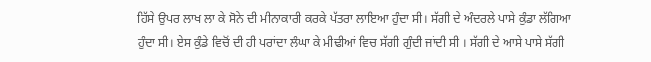ਹਿੱਸੇ ਉਪਰ ਲਾਖ ਲਾ ਕੇ ਸੋਨੇ ਦੀ ਮੀਨਾਕਾਰੀ ਕਰਕੇ ਪੱਤਰਾ ਲਾਇਆ ਹੁੰਦਾ ਸੀ। ਸੱਗੀ ਦੇ ਅੰਦਰਲੇ ਪਾਸੇ ਕੁੰਡਾ ਲੱਗਿਆ ਹੁੰਦਾ ਸੀ। ਏਸ ਕੁੰਡੇ ਵਿਚੋਂ ਦੀ ਹੀ ਪਰਾਂਦਾ ਲੰਘਾ ਕੇ ਮੀਢੀਆਂ ਵਿਚ ਸੱਗੀ ਗੁੰਦੀ ਜਾਂਦੀ ਸੀ । ਸੱਗੀ ਦੇ ਆਸੇ ਪਾਸੇ ਸੱਗੀ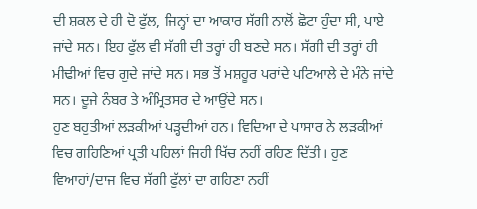ਦੀ ਸ਼ਕਲ ਦੇ ਹੀ ਦੋ ਫੁੱਲ, ਜਿਨ੍ਹਾਂ ਦਾ ਆਕਾਰ ਸੱਗੀ ਨਾਲੋਂ ਛੋਟਾ ਹੁੰਦਾ ਸੀ, ਪਾਏ ਜਾਂਦੇ ਸਨ। ਇਹ ਫੁੱਲ ਵੀ ਸੱਗੀ ਦੀ ਤਰ੍ਹਾਂ ਹੀ ਬਣਦੇ ਸਨ। ਸੱਗੀ ਦੀ ਤਰ੍ਹਾਂ ਹੀ ਮੀਢੀਆਂ ਵਿਚ ਗੁਦੇ ਜਾਂਦੇ ਸਨ। ਸਭ ਤੋਂ ਮਸ਼ਹੂਰ ਪਰਾਂਦੇ ਪਟਿਆਲੇ ਦੇ ਮੰਨੇ ਜਾਂਦੇ ਸਨ। ਦੂਜੇ ਨੰਬਰ ਤੇ ਅੰਮ੍ਰਿਤਸਰ ਦੇ ਆਉਂਦੇ ਸਨ।
ਹੁਣ ਬਹੁਤੀਆਂ ਲੜਕੀਆਂ ਪੜ੍ਹਦੀਆਂ ਹਨ। ਵਿਦਿਆ ਦੇ ਪਾਸਾਰ ਨੇ ਲੜਕੀਆਂ ਵਿਚ ਗਹਿਣਿਆਂ ਪ੍ਰਤੀ ਪਹਿਲਾਂ ਜਿਹੀ ਖਿੱਚ ਨਹੀਂ ਰਹਿਣ ਦਿੱਤੀ। ਹੁਣ ਵਿਆਹਾਂ/ਦਾਜ ਵਿਚ ਸੱਗੀ ਫੁੱਲਾਂ ਦਾ ਗਹਿਣਾ ਨਹੀਂ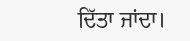ਦਿੱਤਾ ਜਾਂਦਾ।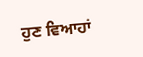ਹੁਣ ਵਿਆਹਾਂ